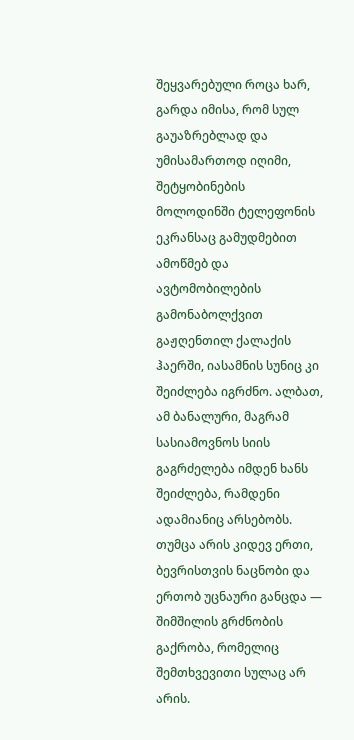შეყვარებული როცა ხარ, გარდა იმისა, რომ სულ გაუაზრებლად და უმისამართოდ იღიმი, შეტყობინების მოლოდინში ტელეფონის ეკრანსაც გამუდმებით ამოწმებ და ავტომობილების გამონაბოლქვით გაჟღენთილ ქალაქის ჰაერში, იასამნის სუნიც კი შეიძლება იგრძნო. ალბათ, ამ ბანალური, მაგრამ სასიამოვნოს სიის გაგრძელება იმდენ ხანს შეიძლება, რამდენი ადამიანიც არსებობს. თუმცა არის კიდევ ერთი, ბევრისთვის ნაცნობი და ერთობ უცნაური განცდა — შიმშილის გრძნობის გაქრობა, რომელიც შემთხვევითი სულაც არ არის.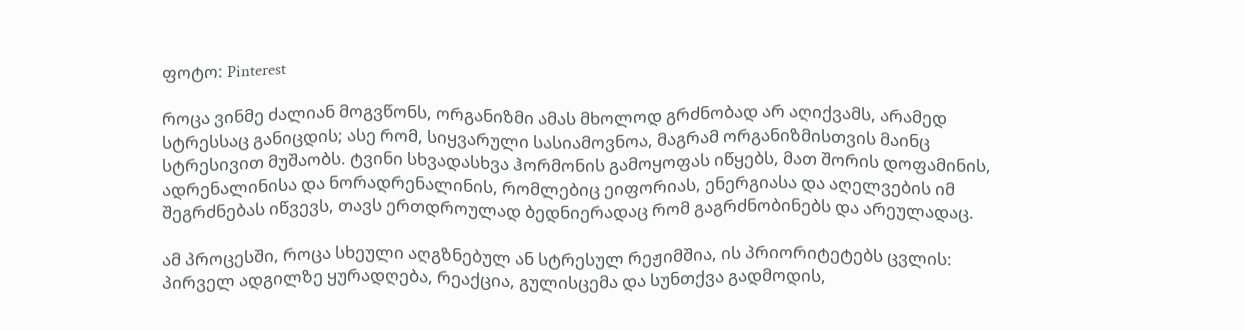ფოტო: Pinterest

როცა ვინმე ძალიან მოგვწონს, ორგანიზმი ამას მხოლოდ გრძნობად არ აღიქვამს, არამედ სტრესსაც განიცდის; ასე რომ, სიყვარული სასიამოვნოა, მაგრამ ორგანიზმისთვის მაინც სტრესივით მუშაობს. ტვინი სხვადასხვა ჰორმონის გამოყოფას იწყებს, მათ შორის დოფამინის, ადრენალინისა და ნორადრენალინის, რომლებიც ეიფორიას, ენერგიასა და აღელვების იმ შეგრძნებას იწვევს, თავს ერთდროულად ბედნიერადაც რომ გაგრძნობინებს და არეულადაც.

ამ პროცესში, როცა სხეული აღგზნებულ ან სტრესულ რეჟიმშია, ის პრიორიტეტებს ცვლის: პირველ ადგილზე ყურადღება, რეაქცია, გულისცემა და სუნთქვა გადმოდის,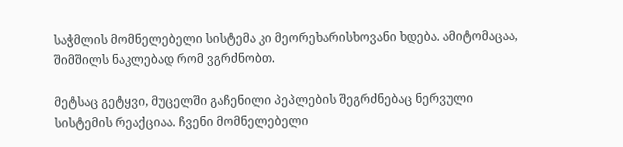საჭმლის მომნელებელი სისტემა კი მეორეხარისხოვანი ხდება. ამიტომაცაა, შიმშილს ნაკლებად რომ ვგრძნობთ.

მეტსაც გეტყვი, მუცელში გაჩენილი პეპლების შეგრძნებაც ნერვული სისტემის რეაქციაა. ჩვენი მომნელებელი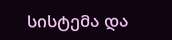სისტემა და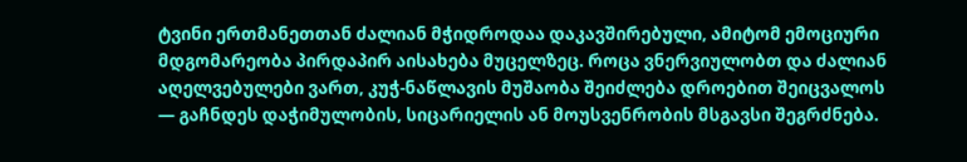ტვინი ერთმანეთთან ძალიან მჭიდროდაა დაკავშირებული, ამიტომ ემოციური მდგომარეობა პირდაპირ აისახება მუცელზეც. როცა ვნერვიულობთ და ძალიან აღელვებულები ვართ, კუჭ-ნაწლავის მუშაობა შეიძლება დროებით შეიცვალოს — გაჩნდეს დაჭიმულობის, სიცარიელის ან მოუსვენრობის მსგავსი შეგრძნება.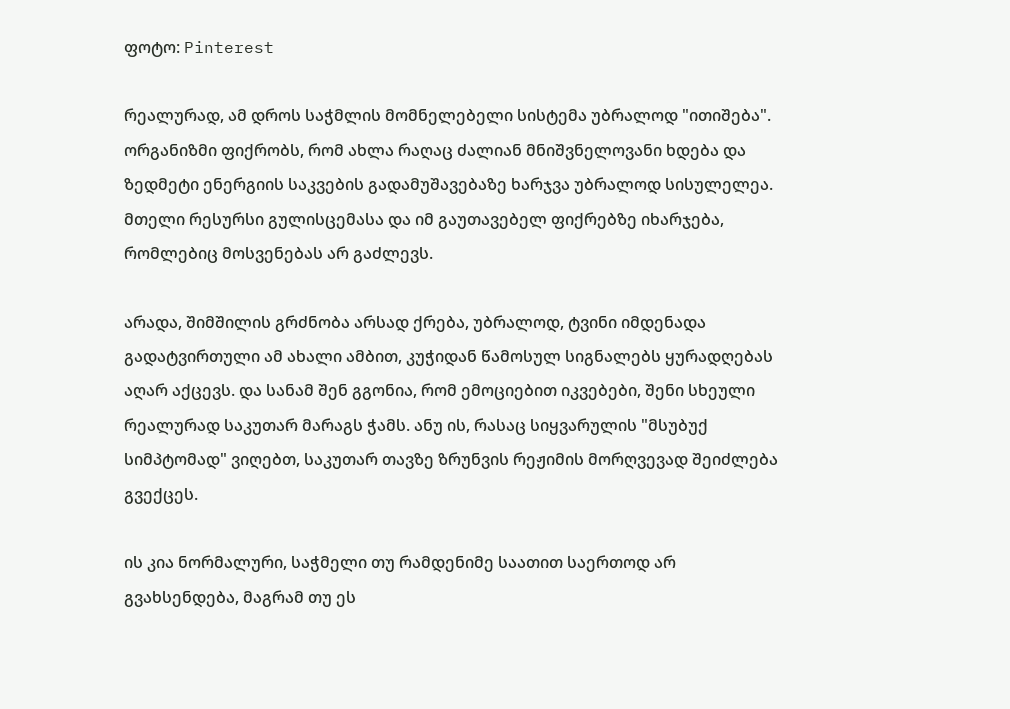ფოტო: Pinterest

რეალურად, ამ დროს საჭმლის მომნელებელი სისტემა უბრალოდ "ითიშება". ორგანიზმი ფიქრობს, რომ ახლა რაღაც ძალიან მნიშვნელოვანი ხდება და ზედმეტი ენერგიის საკვების გადამუშავებაზე ხარჯვა უბრალოდ სისულელეა. მთელი რესურსი გულისცემასა და იმ გაუთავებელ ფიქრებზე იხარჯება, რომლებიც მოსვენებას არ გაძლევს.

არადა, შიმშილის გრძნობა არსად ქრება, უბრალოდ, ტვინი იმდენადა გადატვირთული ამ ახალი ამბით, კუჭიდან წამოსულ სიგნალებს ყურადღებას აღარ აქცევს. და სანამ შენ გგონია, რომ ემოციებით იკვებები, შენი სხეული რეალურად საკუთარ მარაგს ჭამს. ანუ ის, რასაც სიყვარულის "მსუბუქ სიმპტომად" ვიღებთ, საკუთარ თავზე ზრუნვის რეჟიმის მორღვევად შეიძლება გვექცეს.

ის კია ნორმალური, საჭმელი თუ რამდენიმე საათით საერთოდ არ გვახსენდება, მაგრამ თუ ეს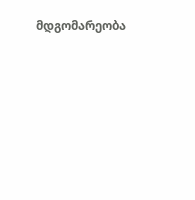მდგომარეობა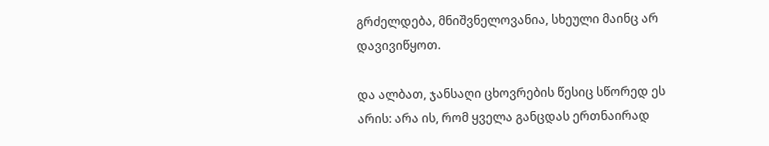გრძელდება, მნიშვნელოვანია, სხეული მაინც არ დავივიწყოთ.

და ალბათ, ჯანსაღი ცხოვრების წესიც სწორედ ეს არის: არა ის, რომ ყველა განცდას ერთნაირად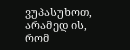ვუპასუხოთ, არამედ ის, რომ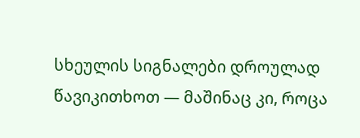სხეულის სიგნალები დროულად წავიკითხოთ — მაშინაც კი, როცა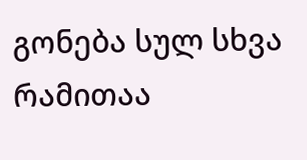გონება სულ სხვა რამითაა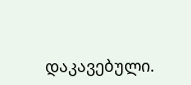დაკავებული.